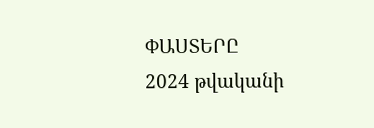ՓԱՍՏԵՐԸ
2024 թվականի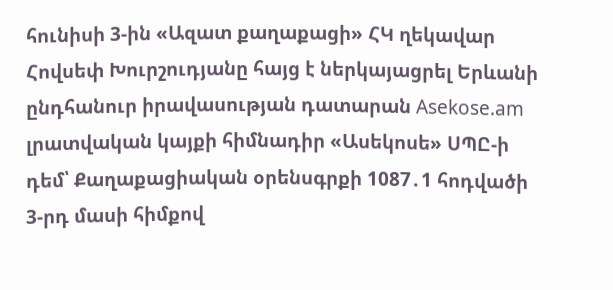հունիսի 3-ին «Ազատ քաղաքացի» ՀԿ ղեկավար Հովսեփ Խուրշուդյանը հայց է ներկայացրել Երևանի ընդհանուր իրավասության դատարան Asekose.am լրատվական կայքի հիմնադիր «Ասեկոսե» ՍՊԸ-ի դեմ՝ Քաղաքացիական օրենսգրքի 1087․1 հոդվածի 3-րդ մասի հիմքով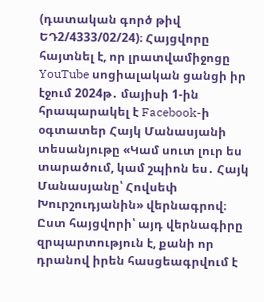(դատական գործ թիվ ԵԴ2/4333/02/24)։ Հայցվորը հայտնել է, որ լրատվամիջոցը YouTube սոցիալական ցանցի իր էջում 2024թ․ մայիսի 1-ին հրապարակել է Facebook-ի օգտատեր Հայկ Մանասյանի տեսանյութը «Կամ սուտ լուր ես տարածում, կամ շպիոն ես․ Հայկ Մանասյանը՝ Հովսեփ Խուրշուդյանին» վերնագրով։ Ըստ հայցվորի՝ այդ վերնագիրը զրպարտություն է, քանի որ դրանով իրեն հասցեագրվում է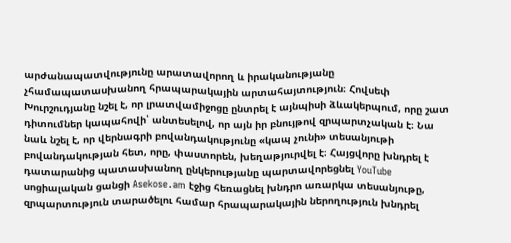արժանապատվությունը արատավորող և իրականությանը չհամապատասխանող հրապարակային արտահայտություն։ Հովսեփ Խուրշուդյանը նշել է, որ լրատվամիջոցը ընտրել է այնպիսի ձևակերպում, որը շատ դիտումներ կապահովի՝ անտեսելով, որ այն իր բնույթով զրպարտչական է։ Նա նաև նշել է, որ վերնագրի բովանդակությունը «կապ չունի» տեսանյութի բովանդակության հետ, որը, փաստորեն, խեղաթյուրվել է։ Հայցվորը խնդրել է դատարանից պատասխանող ընկերությանը պարտավորեցնել YouTube սոցիալական ցանցի Asekose․am էջից հեռացնել խնդրո առարկա տեսանյութը, զրպարտություն տարածելու համար հրապարակային ներողություն խնդրել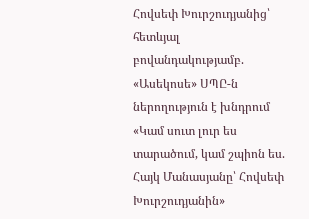Հովսեփ Խուրշուդյանից՝ հետևյալ բովանդակությամբ. «Ասեկոսե» ՍՊԸ-ն ներողություն է խնդրում «Կամ սուտ լուր ես տարածում, կամ շպիոն ես. Հայկ Մանասյանը՝ Հովսեփ Խուրշուդյանին»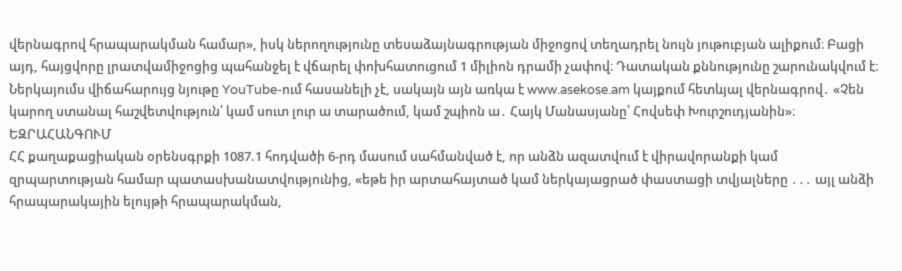վերնագրով հրապարակման համար», իսկ ներողությունը տեսաձայնագրության միջոցով տեղադրել նույն յութուբյան ալիքում։ Բացի այդ, հայցվորը լրատվամիջոցից պահանջել է վճարել փոխհատուցում 1 միլիոն դրամի չափով։ Դատական քննությունը շարունակվում է։
Ներկայումս վիճահարույց նյութը YouTube-ում հասանելի չէ, սակայն այն առկա է www.asekose.am կայքում հետևյալ վերնագրով․ «Չեն կարող ստանալ հաշվետվություն՝ կամ սուտ լուր ա տարածում, կամ շպիոն ա․ Հայկ Մանասյանը՝ Հովսեփ Խուրշուդյանին»։
ԵԶՐԱՀԱՆԳՈՒՄ
ՀՀ քաղաքացիական օրենսգրքի 1087.1 հոդվածի 6-րդ մասում սահմանված է, որ անձն ազատվում է վիրավորանքի կամ զրպարտության համար պատասխանատվությունից, «եթե իր արտահայտած կամ ներկայացրած փաստացի տվյալները ․․․ այլ անձի հրապարակային ելույթի հրապարակման,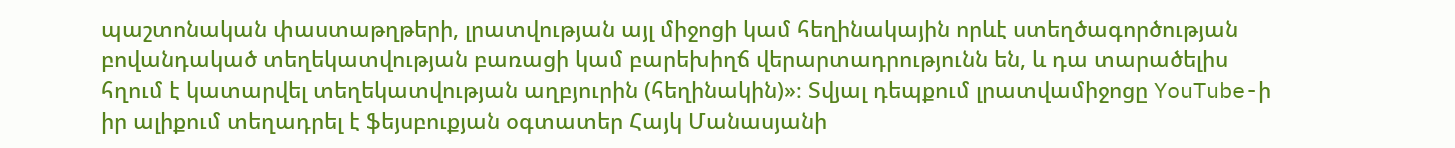պաշտոնական փաստաթղթերի, լրատվության այլ միջոցի կամ հեղինակային որևէ ստեղծագործության բովանդակած տեղեկատվության բառացի կամ բարեխիղճ վերարտադրությունն են, և դա տարածելիս հղում է կատարվել տեղեկատվության աղբյուրին (հեղինակին)»։ Տվյալ դեպքում լրատվամիջոցը YouTube-ի իր ալիքում տեղադրել է ֆեյսբուքյան օգտատեր Հայկ Մանասյանի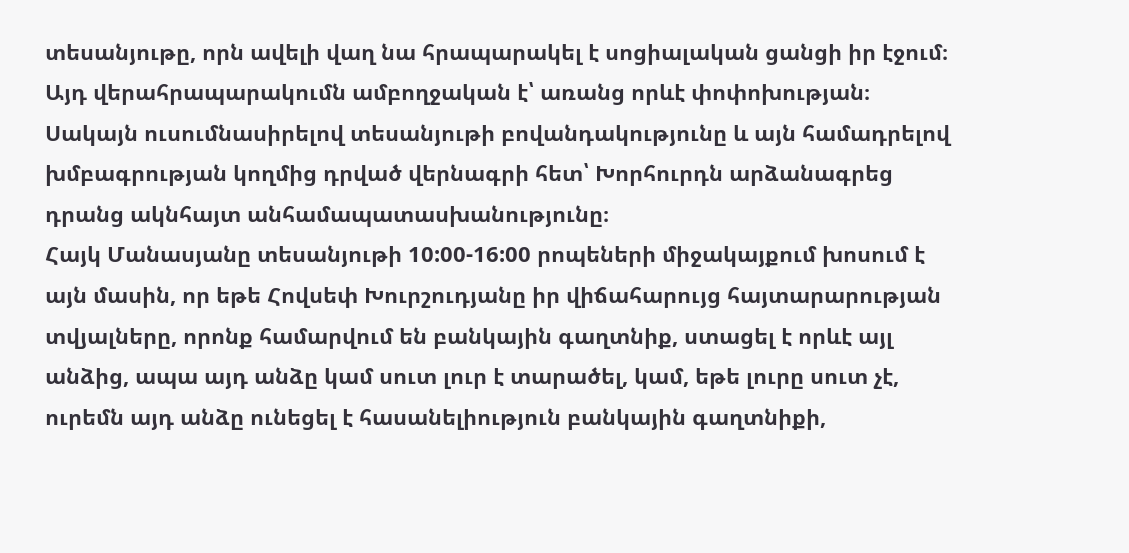տեսանյութը, որն ավելի վաղ նա հրապարակել է սոցիալական ցանցի իր էջում։ Այդ վերահրապարակումն ամբողջական է՝ առանց որևէ փոփոխության։ Սակայն ուսումնասիրելով տեսանյութի բովանդակությունը և այն համադրելով խմբագրության կողմից դրված վերնագրի հետ՝ Խորհուրդն արձանագրեց դրանց ակնհայտ անհամապատասխանությունը։
Հայկ Մանասյանը տեսանյութի 10:00-16:00 րոպեների միջակայքում խոսում է այն մասին, որ եթե Հովսեփ Խուրշուդյանը իր վիճահարույց հայտարարության տվյալները, որոնք համարվում են բանկային գաղտնիք, ստացել է որևէ այլ անձից, ապա այդ անձը կամ սուտ լուր է տարածել, կամ, եթե լուրը սուտ չէ, ուրեմն այդ անձը ունեցել է հասանելիություն բանկային գաղտնիքի,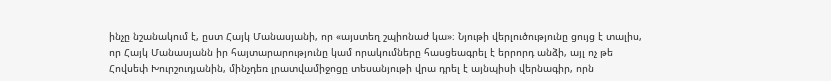ինչը նշանակում է, ըստ Հայկ Մանասյանի, որ «այստեղ շպիոնաժ կա»։ Նյութի վերլուծությունը ցույց է տալիս, որ Հայկ Մանասյանն իր հայտարարությունը կամ որակումները հասցեագրել է երրորդ անձի, այլ ոչ թե Հովսեփ Խուրշուդյանին, մինչդեռ լրատվամիջոցը տեսանյութի վրա դրել է այնպիսի վերնագիր, որն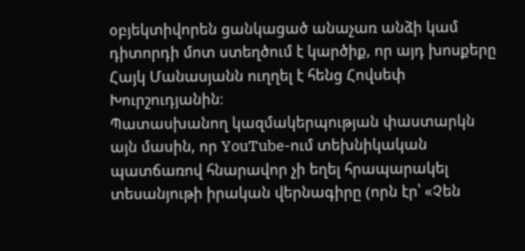օբյեկտիվորեն ցանկացած անաչառ անձի կամ դիտորդի մոտ ստեղծում է կարծիք, որ այդ խոսքերը Հայկ Մանասյանն ուղղել է հենց Հովսեփ Խուրշուդյանին։
Պատասխանող կազմակերպության փաստարկն այն մասին, որ YouTube-ում տեխնիկական պատճառով հնարավոր չի եղել հրապարակել տեսանյութի իրական վերնագիրը (որն էր՝ «Չեն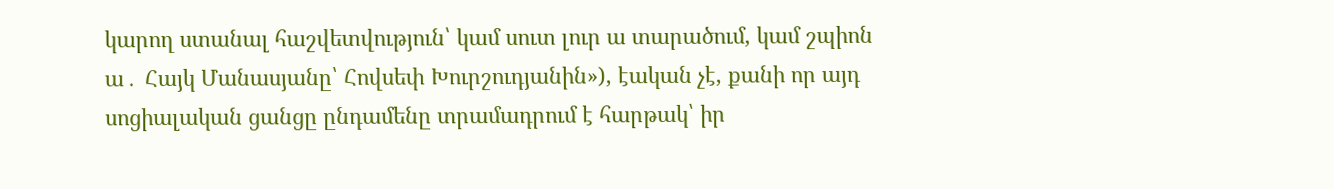կարող ստանալ հաշվետվություն՝ կամ սուտ լուր ա տարածում, կամ շպիոն ա․ Հայկ Մանասյանը՝ Հովսեփ Խուրշուդյանին»), էական չէ, քանի որ այդ սոցիալական ցանցը ընդամենը տրամադրում է հարթակ՝ իր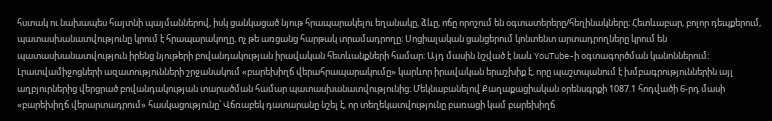հստակ ու նախապես հայտնի պայմաններով, իսկ ցանկացած նյութ հրապարակելու եղանակը, ձևը, ոճը որոշում են օգտատերերը/հեղինակները։ Հետևաբար, բոլոր դեպքերում, պատասխանատվությունը կրում է հրապարակողը, ոչ թե առցանց հարթակ տրամադրողը։ Սոցիալական ցանցերում կոնտենտ արտադրողները կրում են պատասխանատվություն իրենց նյութերի բովանդակության իրավական հետևանքների համար։ Այդ մասին նշված է նաև YouTube-ի օգտագործման կանոններում։
Լրատվամիջոցների ազատությունների շրջանակում «բարեխիղճ վերահրապարակումը» կարևոր իրավական երաշխիք է, որը պաշտպանում է խմբագրություններին այլ աղբյուրներից վերցրած բովանդակության տարածման համար պատասխանատվությունից։ Մեկնաբանելով Քաղաքացիական օրենսգրքի 1087.1 հոդվածի 6-րդ մասի «բարեխիղճ վերարտադրում» հասկացությունը՝ Վճռաբեկ դատարանը նշել է, որ տեղեկատվությունը բառացի կամ բարեխիղճ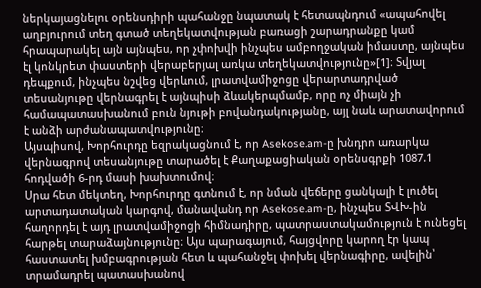ներկայացնելու օրենսդիրի պահանջը նպատակ է հետապնդում «ապահովել աղբյուրում տեղ գտած տեղեկատվության բառացի շարադրանքը կամ հրապարակել այն այնպես, որ չփոխվի ինչպես ամբողջական իմաստը, այնպես էլ կոնկրետ փաստերի վերաբերյալ առկա տեղեկատվությունը»[1]։ Տվյալ դեպքում, ինչպես նշվեց վերևում, լրատվամիջոցը վերարտադրված տեսանյութը վերնագրել է այնպիսի ձևակերպմամբ, որը ոչ միայն չի համապատասխանում բուն նյութի բովանդակությանը, այլ նաև արատավորում է անձի արժանապատվությունը։
Այսպիսով, Խորհուրդը եզրակացնում է, որ Asekose.am-ը խնդրո առարկա վերնագրով տեսանյութը տարածել է Քաղաքացիական օրենսգրքի 1087.1 հոդվածի 6-րդ մասի խախտումով։
Սրա հետ մեկտեղ, Խորհուրդը գտնում է, որ նման վեճերը ցանկալի է լուծել արտադատական կարգով, մանավանդ որ Asekose.am-ը, ինչպես ՏՎԽ-ին հաղորդել է այդ լրատվամիջոցի հիմնադիրը, պատրաստակամություն է ունեցել հարթել տարաձայնությունը։ Այս պարագայում, հայցվորը կարող էր կապ հաստատել խմբագրության հետ և պահանջել փոխել վերնագիրը, ավելին՝ տրամադրել պատասխանով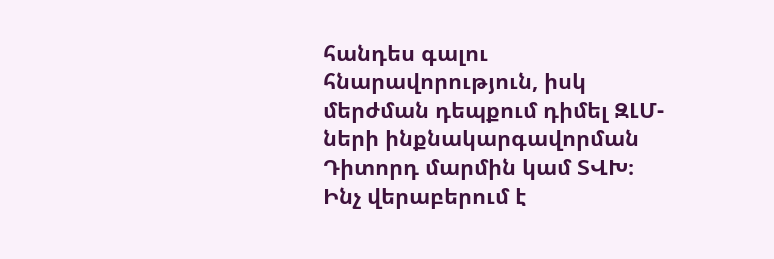հանդես գալու հնարավորություն, իսկ մերժման դեպքում դիմել ԶԼՄ-ների ինքնակարգավորման Դիտորդ մարմին կամ ՏՎԽ։
Ինչ վերաբերում է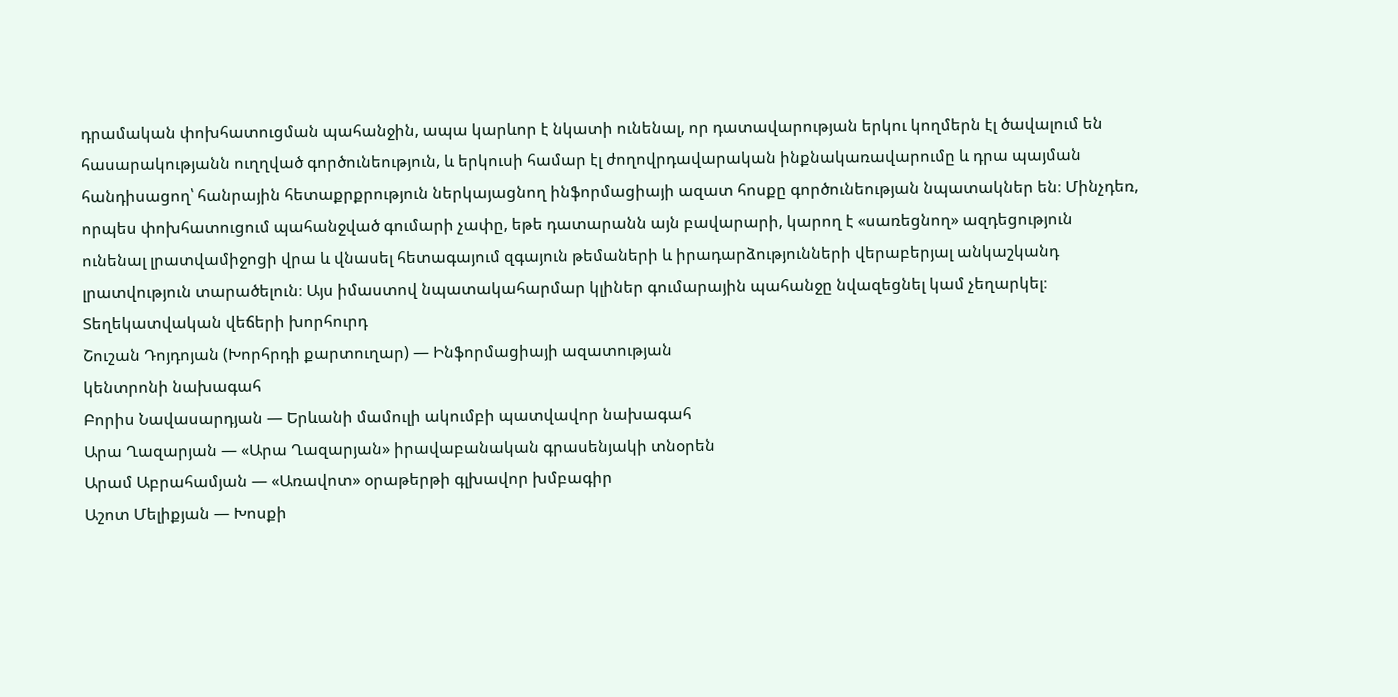դրամական փոխհատուցման պահանջին, ապա կարևոր է նկատի ունենալ, որ դատավարության երկու կողմերն էլ ծավալում են հասարակությանն ուղղված գործունեություն, և երկուսի համար էլ ժողովրդավարական ինքնակառավարումը և դրա պայման հանդիսացող՝ հանրային հետաքրքրություն ներկայացնող ինֆորմացիայի ազատ հոսքը գործունեության նպատակներ են։ Մինչդեռ, որպես փոխհատուցում պահանջված գումարի չափը, եթե դատարանն այն բավարարի, կարող է «սառեցնող» ազդեցություն ունենալ լրատվամիջոցի վրա և վնասել հետագայում զգայուն թեմաների և իրադարձությունների վերաբերյալ անկաշկանդ լրատվություն տարածելուն։ Այս իմաստով նպատակահարմար կլիներ գումարային պահանջը նվազեցնել կամ չեղարկել։
Տեղեկատվական վեճերի խորհուրդ
Շուշան Դոյդոյան (Խորհրդի քարտուղար) — Ինֆորմացիայի ազատության
կենտրոնի նախագահ
Բորիս Նավասարդյան — Երևանի մամուլի ակումբի պատվավոր նախագահ
Արա Ղազարյան — «Արա Ղազարյան» իրավաբանական գրասենյակի տնօրեն
Արամ Աբրահամյան — «Առավոտ» օրաթերթի գլխավոր խմբագիր
Աշոտ Մելիքյան — Խոսքի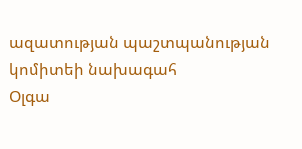ազատության պաշտպանության կոմիտեի նախագահ
Օլգա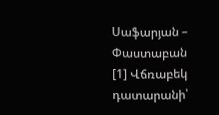Սաֆարյան – Փաստաբան
[1] Վճռաբեկ դատարանի՝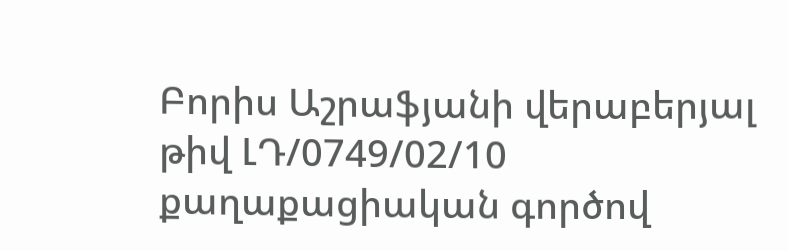Բորիս Աշրաֆյանի վերաբերյալ թիվ ԼԴ/0749/02/10 քաղաքացիական գործով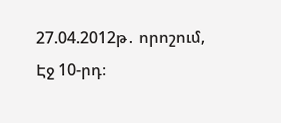27.04.2012թ․ որոշում, Էջ 10-րդ։